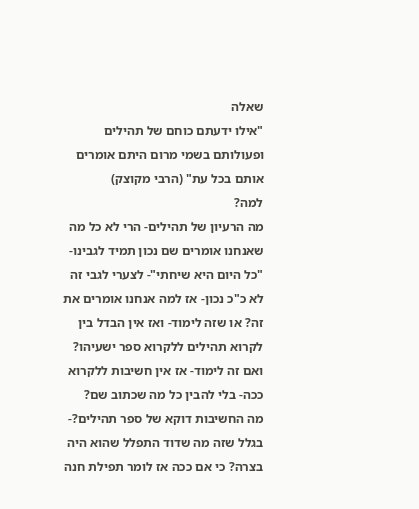שאלה
"אילו ידעתם כוחם של תהילים ופעולותם בשמי מרום היתם אומרים אותם בכל עת" (הרבי מקוצק)
למה?
מה הרעיון של תהילים- הרי לא כל מה שאנחנו אומרים שם נכון תמיד לגבינו- "כל היום היא שיחתי"- לצערי לגבי זה לא כ"כ נכון- אז למה אנחנו אומרים את זה? או שזה לימוד- ואז אין הבדל בין לקרוא תהילים ללקרוא ספר ישעיהו? ואם זה לימוד- אז אין חשיבות ללקרוא ככה- בלי להבין כל מה שכתוב שם?
מה החשיבות דוקא של ספר תהילים?- בגלל שזה מה שדוד התפלל שהוא היה בצרה? כי אם ככה אז לומר תפילת חנה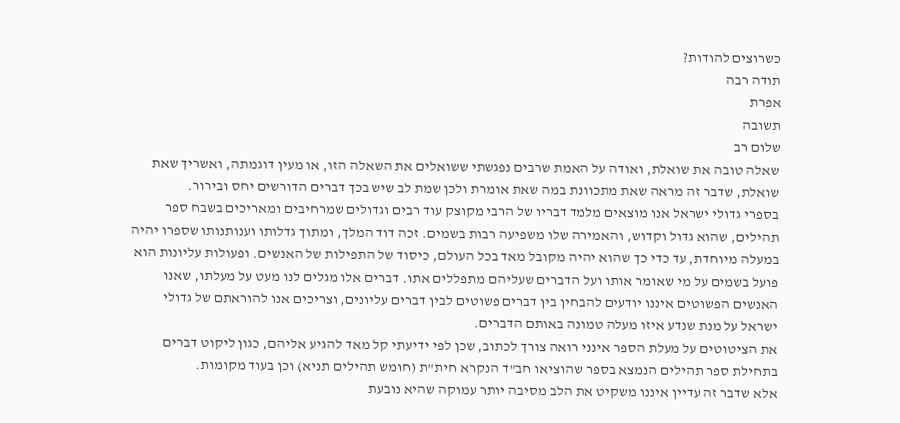כשרוצים להודות?
תודה רבה
אפרת
תשובה
שלום רב
שאלה טובה את שואלת, ואודה על האמת שרבים נפגשתי ששואלים את השאלה הזו, או מעין דוגמתה, ואשריך שאת שואלת, שדבר זה מראה שאת מתכוונת במה שאת אומרת ולכן שמת לב שיש בכך דברים הדורשים יחס ובירור.
בספרי גדולי ישראל אנו מוצאים מלמד דבריו של הרבי מקוצק עוד רבים וגדולים שמרחיבים ומאריכים בשבח ספר תהילים, שהוא גדול וקדוש, והאמירה שלו משפיעה רבות בשמים. זכה דוד המלך, ומתוך גדלותו וענותנותו שספרו יהיה במעלה מיוחדת, עד כדי כך שהוא יהיה מקובל מאד בכל העולם, כיסוד של התפילות של האנשים. ופעולות עליונות הוא פועל בשמים על מי שאומר אותו ועל הדברים שעליהם מתפללים אתו. דברים אלו מגלים לנו מעט על מעלתו, שאנו האנשים הפשוטים איננו יודעים להבחין בין דברים פשוטים לבין דברים עליונים, וצריכים אנו להוראתם של גדולי ישראל על מנת שנדע איזו מעלה טמונה באותם הדברים.
את הציטוטים על מעלת הספר אינני רואה צורך לכתוב, שכן לפי ידיעתי קל מאד להגיע אליהם, כגון ליקוט דברים בתחילת ספר תהילים הנמצא בספר שהוציאו חב"ד הנקרא חית"ת (חומש תהילים תניא) וכן בעוד מקומות.
אלא שדבר זה עדיין איננו משקיט את הלב מסיבה יותר עמוקה שהיא נובעת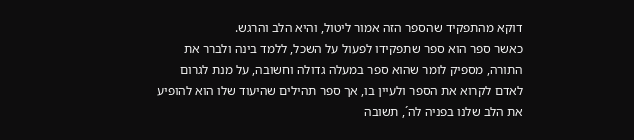דוקא מהתפקיד שהספר הזה אמור ליטול, והיא הלב והרגש.
כאשר ספר הוא ספר שתפקידו לפעול על השכל, ללמד בינה ולברר את התורה, מספיק לומר שהוא ספר במעלה גדולה וחשובה, על מנת לגרום לאדם לקרוא את הספר ולעיין בו, אך ספר תהילים שהיעוד שלו הוא להופיע את הלב שלנו בפניה לה´, תשובה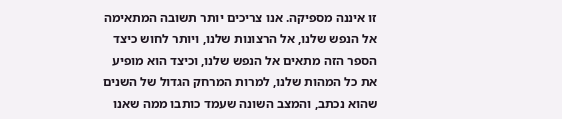זו איננה מספיקה. אנו צריכים יותר תשובה המתאימה אל הנפש שלנו, אל הרצונות שלנו, ויותר לחוש כיצד הספר הזה מתאים אל הנפש שלנו, וכיצד הוא מופיע את כל המהות שלנו, למרות המרחק הגדול של השנים שהוא נכתב, והמצב השונה שעמד כותבו ממה שאנו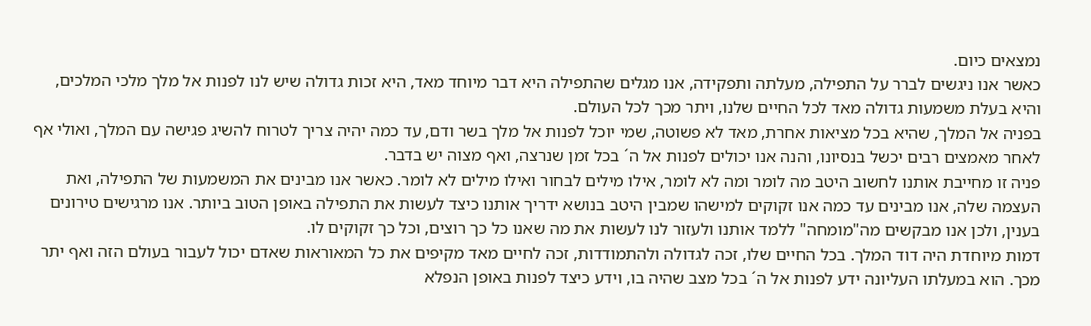נמצאים כיום.
כאשר אנו ניגשים לברר על התפילה, מעלתה ותפקידה, אנו מגלים שהתפילה היא דבר מיוחד מאד, היא זכות גדולה שיש לנו לפנות אל מלך מלכי המלכים, והיא בעלת משמעות גדולה מאד לכל החיים שלנו, ויתר מכך לכל העולם.
בפניה אל המלך, שהיא בכל מציאות אחרת, מאד לא פשוטה, שמי יוכל לפנות אל מלך בשר ודם, עד כמה יהיה צריך לטרוח להשיג פגישה עם המלך, ואולי אף לאחר מאמצים רבים יכשל בנסיונו, והנה אנו יכולים לפנות אל ה´ בכל זמן שנרצה, ואף מצוה יש בדבר.
פניה זו מחייבת אותנו לחשוב היטב מה לומר ומה לא לומר, אילו מילים לבחור ואילו מילים לא לומר. כאשר אנו מבינים את המשמעות של התפילה, ואת העצמה שלה, אנו מבינים עד כמה אנו זקוקים למישהו שמבין היטב בנושא ידריך אותנו כיצד לעשות את התפילה באופן הטוב ביותר. אנו מרגישים טירונים בענין, ולכן אנו מבקשים מה"מומחה" ללמד אותנו ולעזור לנו לעשות את מה שאנו כל כך רוצים, וכל כך זקוקים לו.
דמות מיוחדת היה דוד המלך. בכל החיים שלו, זכה לגדולה ולהתמודדות, זכה לחיים מאד מקיפים את כל המאוראות שאדם יכול לעבור בעולם הזה ואף יתר מכך. הוא במעלתו העליונה ידע לפנות אל ה´ בכל מצב שהיה בו, וידע כיצד לפנות באופן הנפלא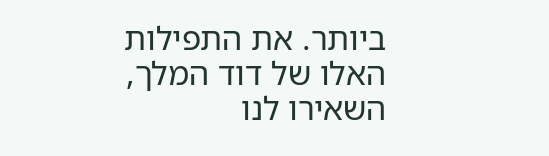ביותר. את התפילות האלו של דוד המלך, השאירו לנו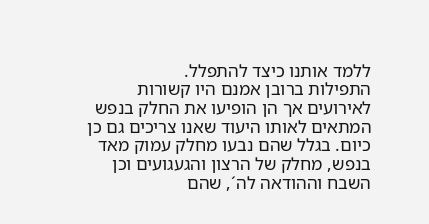ללמד אותנו כיצד להתפלל.
התפילות ברובן אמנם היו קשורות לאירועים אך הן הופיעו את החלק בנפש המתאים לאותו היעוד שאנו צריכים גם כן כיום. בגלל שהם נבעו מחלק עמוק מאד בנפש, מחלק של הרצון והגעגועים וכן השבח וההודאה לה´, שהם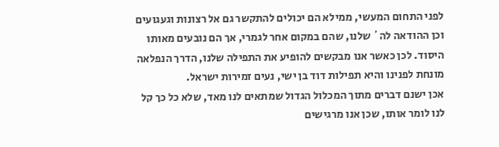לפני התחום המעשי, ממילא הם יכולים להתקשר גם אל רצונות וגעגועים וכן ההודאה לה´ שלנו, שהם במקום אחר לגמרי, אך הם נובעים מאותו היסוד. לכן כאשר אנו מבקשים להופיע את התפילה שלנו, הדרך הנפלאה מונחת לפנינו והיא תפילות דוד בן ישי, נעים זמירות ישראל.
אכן ישנם דברים מתוך המכלול הגדול שמתאים לנו מאד, שלא כל כך קל לנו לומר אותו, שכן אנו מרגישים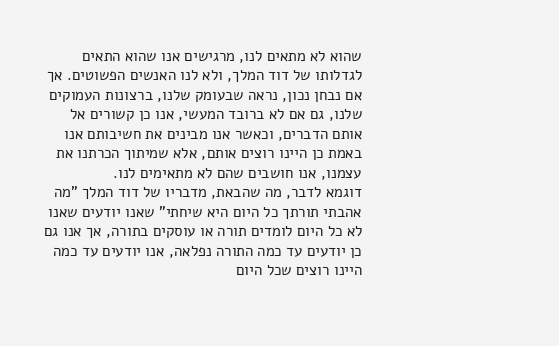שהוא לא מתאים לנו, מרגישים אנו שהוא התאים לגדלותו של דוד המלך, ולא לנו האנשים הפשוטים. אך אם נבחן נכון, נראה שבעומק שלנו, ברצונות העמוקים שלנו, גם אם לא ברובד המעשי, אנו כן קשורים אל אותם הדברים, וכאשר אנו מבינים את חשיבותם אנו באמת כן היינו רוצים אותם, אלא שמיתוך הכרתנו את עצמנו, אנו חושבים שהם לא מתאימים לנו.
דוגמא לדבר, מה שהבאת, מדבריו של דוד המלך "מה אהבתי תורתך כל היום היא שיחתי" שאנו יודעים שאנו לא כל היום לומדים תורה או עוסקים בתורה, אך אנו גם כן יודעים עד כמה התורה נפלאה, אנו יודעים עד כמה היינו רוצים שכל היום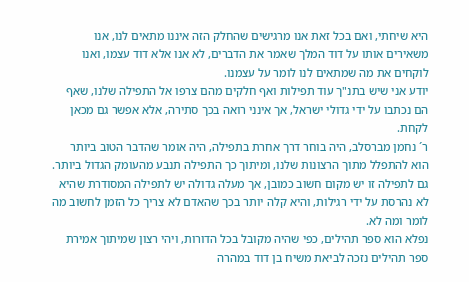היא שיחתי, ואם בכל זאת אנו מרגישים שהחלק הזה איננו מתאים לנו, אנו משאירים אותו על דוד המלך שאמר את הדברים, לא אנו אלא דוד עצמו, ואנו לוקחים את מה שמתאים לנו לומר על עצמנו.
יודע אני שיש בתנ"ך עוד תפילות ואף חלקים מהם צרפו אל התפילה שלנו, שאף הם נכתבו על ידי גדולי ישראל, אך אינני רואה בכך סתירה, אלא אפשר גם מכאן לקחת.
ר´ נחמן מברסלב, היה בוחר דרך אחרת בתפילה, היה אומר שהדבר הטוב ביותר הוא להתפלל מתוך הרצונות שלנו, ומיתוך כך התפילה תנבע מהעומק הגדול ביותר.
גם לתפילה זו יש מקום חשוב כמובן, אך מעלה גדולה יש לתפילה המסודרת שהיא לא נהרסת על ידי רגילות, והיא קלה יותר בכך שהאדם לא צריך כל הזמן לחשוב מה לומר ומה לא.
נפלא הוא ספר תהילים, כפי שהיה מקובל בכל הדורות, ויהי רצון שמיתוך אמירת ספר תהילים נזכה לביאת משיח בן דוד במהרה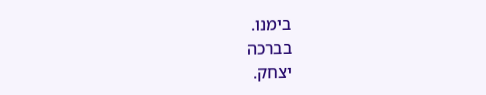בימנו.
בברכה
יצחק.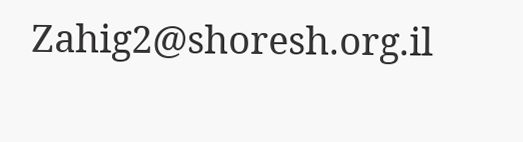Zahig2@shoresh.org.il